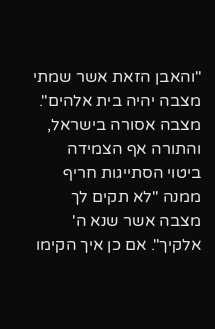"והאבן הזאת אשר שמתי מצבה יהיה בית אלהים". מצבה אסורה בישראל, והתורה אף הצמידה ביטוי הסתייגות חריף ממנה "לא תקים לך מצבה אשר שנא ה' אלקיך". אם כן איך הקימו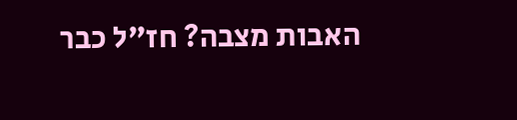האבות מצבה? חז"ל כבר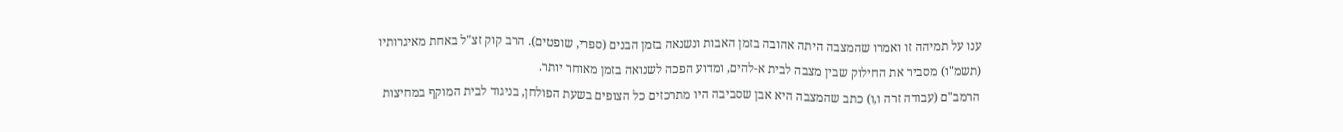ענו על תמיהה זו ואמרו שהמצבה היתה אהובה בזמן האבות ונשנאה בזמן הבנים (ספרי, שופטים). הרב קוק זצ"ל באחת מאיגרותיו (תשמ"ו) מסביר את החילוק שבין מצבה לבית א-להים, ומדוע הפכה לשנואה בזמן מאוחר יותר.
הרמב"ם (עבודה זרה ו,ו) כתב שהמצבה היא אבן שסביבה היו מתרכזים כל הצופים בשעת הפולחן, בניגוד לבית המוקף במחיצות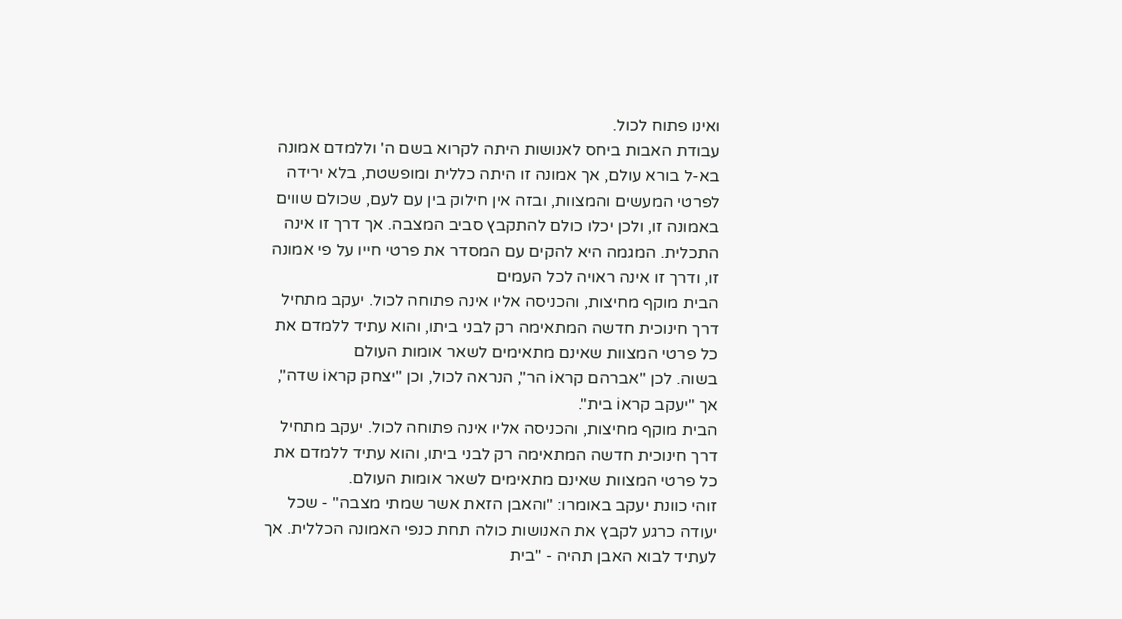ואינו פתוח לכול.
עבודת האבות ביחס לאנושות היתה לקרוא בשם ה' וללמדם אמונה בא-ל בורא עולם, אך אמונה זו היתה כללית ומופשטת, בלא ירידה לפרטי המעשים והמצוות, ובזה אין חילוק בין עם לעם, שכולם שווים באמונה זו, ולכן יכלו כולם להתקבץ סביב המצבה. אך דרך זו אינה התכלית. המגמה היא להקים עם המסדר את פרטי חייו על פי אמונה זו, ודרך זו אינה ראויה לכל העמים
הבית מוקף מחיצות, והכניסה אליו אינה פתוחה לכול. יעקב מתחיל דרך חינוכית חדשה המתאימה רק לבני ביתו, והוא עתיד ללמדם את כל פרטי המצוות שאינם מתאימים לשאר אומות העולם
בשוה. לכן "אברהם קראוֹ הר", הנראה לכול, וכן "יצחק קראוֹ שדה", אך "יעקב קראוֹ בית".
הבית מוקף מחיצות, והכניסה אליו אינה פתוחה לכול. יעקב מתחיל דרך חינוכית חדשה המתאימה רק לבני ביתו, והוא עתיד ללמדם את כל פרטי המצוות שאינם מתאימים לשאר אומות העולם.
זוהי כוונת יעקב באומרו: "והאבן הזאת אשר שמתי מצבה" - שכל יעודה כרגע לקבץ את האנושות כולה תחת כנפי האמונה הכללית. אך לעתיד לבוא האבן תהיה - "בית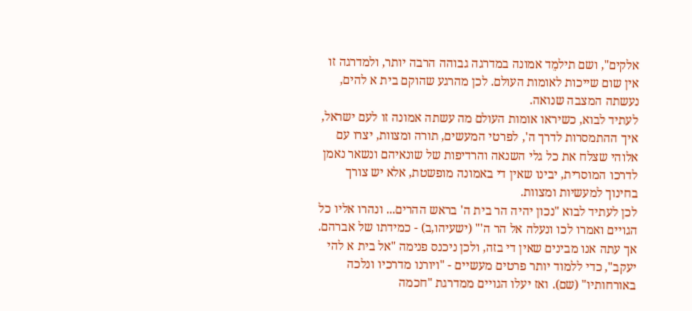אלקים", ושם תילמֵד אמונה במדרגה גבוהה הרבה יותר, ולמדרגה זו אין שום שייכות לאומות העולם. לכן מהרגע שהוקם בית א להים, נעשתה המצבה שנואה.
לעתיד לבוא, כשיראו אומות העולם מה עשתה אמונה זו לעם ישראל, איך ההתמסרות לדרך ה', לפרטי המעשים, תורה ומצוות, יצרו עם אלוהי שצלח את כל גלי השנאה והרדיפות של שונאיהם ונשאר נאמן לדרכו המוסרית, יבינו שאין די באמונה מופשטת, אלא יש צורך בחינוך למעשיות ומצוות.
לכן לעתיד לבוא "נכון יהיה הר בית ה' בראש ההרים... ונהרו אליו כל הגויים ואמרו לכו ונעלה אל הר ה'" (ישעיהו,ב) - כמידתו של אברהם. אך עתה אנו מבינים שאין די בזה, ולכן ניכנס פנימה "אל בית א להי יעקב", כדי ללמוד יותר פרטים מעשיים - "ויורנו מדרכיו ונלכה באורחותיו" (שם). ואז יעלו הגויים ממדרגת "חכמה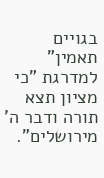בגויים תאמין" למדרגת "כי מציון תצא תורה ודבר ה' מירושלים".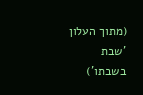(מתוך העלון 'שבת בשבתו')